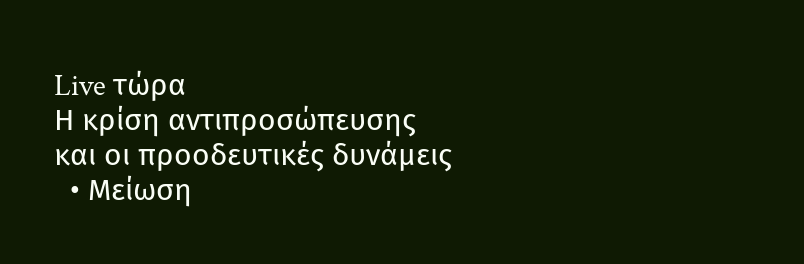Live τώρα
Η κρίση αντιπροσώπευσης και οι προοδευτικές δυνάμεις
  • Μείωση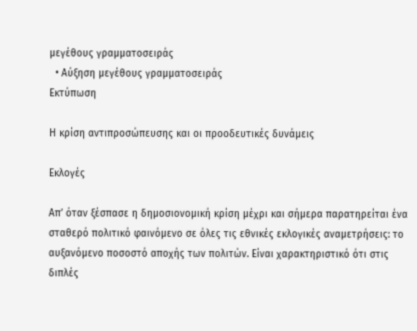μεγέθους γραμματοσειράς
  • Αύξηση μεγέθους γραμματοσειράς
Εκτύπωση

Η κρίση αντιπροσώπευσης και οι προοδευτικές δυνάμεις

Εκλογές

Απ’ όταν ξέσπασε η δημοσιονομική κρίση μέχρι και σήμερα παρατηρείται ένα σταθερό πολιτικό φαινόμενο σε όλες τις εθνικές εκλογικές αναμετρήσεις: το αυξανόμενο ποσοστό αποχής των πολιτών. Είναι χαρακτηριστικό ότι στις διπλές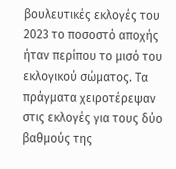βουλευτικές εκλογές του 2023 το ποσοστό αποχής ήταν περίπου το μισό του εκλογικού σώματος. Τα πράγματα χειροτέρεψαν στις εκλογές για τους δύο βαθμούς της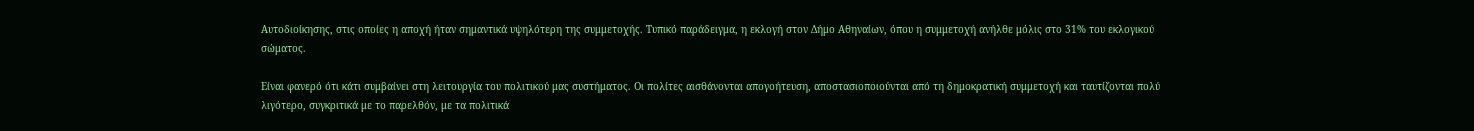Αυτοδιοίκησης, στις οποίες η αποχή ήταν σημαντικά υψηλότερη της συμμετοχής. Τυπικό παράδειγμα, η εκλογή στον Δήμο Αθηναίων, όπου η συμμετοχή ανήλθε μόλις στο 31% του εκλογικού σώματος.

Είναι φανερό ότι κάτι συμβαίνει στη λειτουργία του πολιτικού μας συστήματος. Οι πολίτες αισθάνονται απογοήτευση, αποστασιοποιούνται από τη δημοκρατική συμμετοχή και ταυτίζονται πολύ λιγότερο, συγκριτικά με το παρελθόν, με τα πολιτικά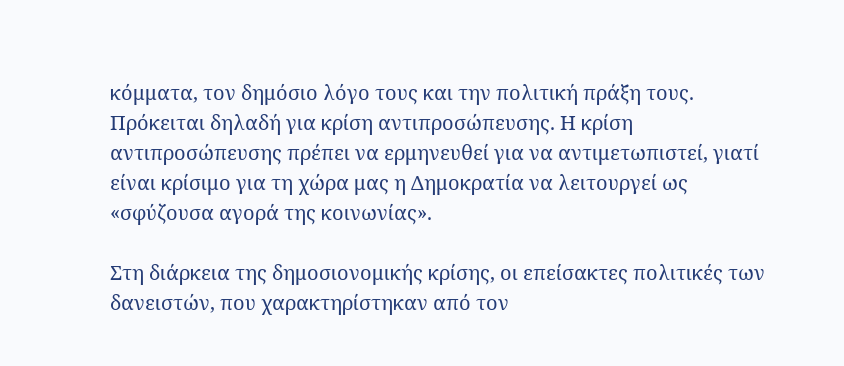κόμματα, τον δημόσιο λόγο τους και την πολιτική πράξη τους. Πρόκειται δηλαδή για κρίση αντιπροσώπευσης. Η κρίση αντιπροσώπευσης πρέπει να ερμηνευθεί για να αντιμετωπιστεί, γιατί είναι κρίσιμο για τη χώρα μας η Δημοκρατία να λειτουργεί ως «σφύζουσα αγορά της κοινωνίας».

Στη διάρκεια της δημοσιονομικής κρίσης, οι επείσακτες πολιτικές των δανειστών, που χαρακτηρίστηκαν από τον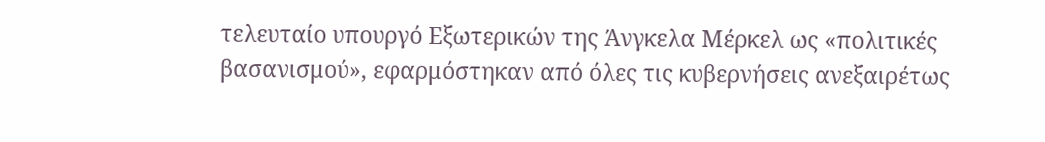τελευταίο υπουργό Εξωτερικών της Άνγκελα Μέρκελ ως «πολιτικές βασανισμού», εφαρμόστηκαν από όλες τις κυβερνήσεις ανεξαιρέτως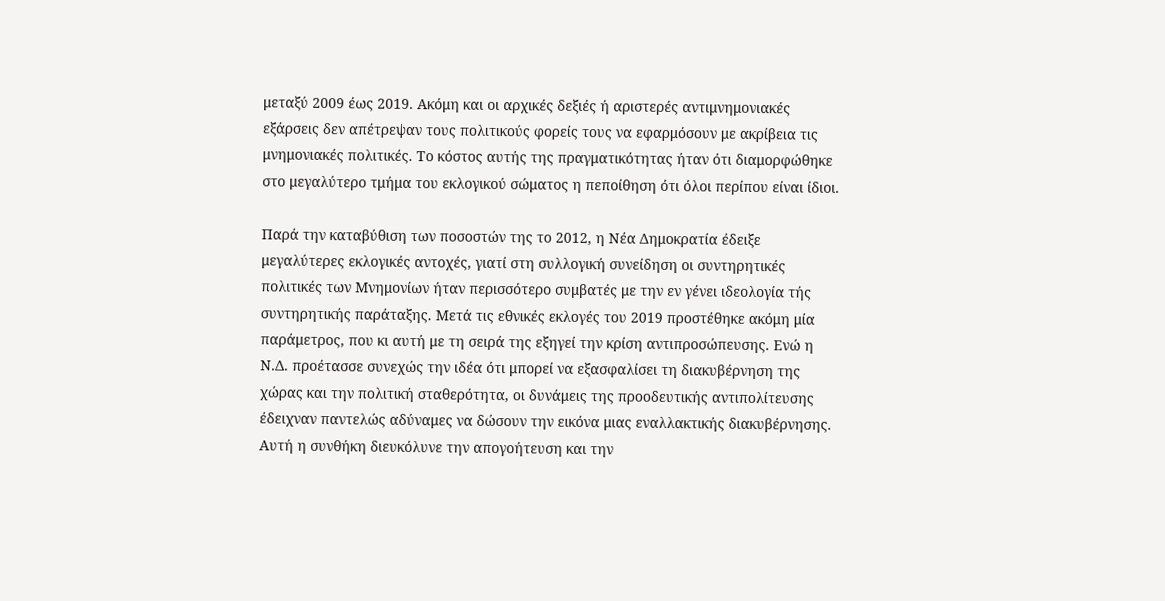μεταξύ 2009 έως 2019. Ακόμη και οι αρχικές δεξιές ή αριστερές αντιμνημονιακές εξάρσεις δεν απέτρεψαν τους πολιτικούς φορείς τους να εφαρμόσουν με ακρίβεια τις μνημονιακές πολιτικές. Το κόστος αυτής της πραγματικότητας ήταν ότι διαμορφώθηκε στο μεγαλύτερο τμήμα του εκλογικού σώματος η πεποίθηση ότι όλοι περίπου είναι ίδιοι.

Παρά την καταβύθιση των ποσοστών της το 2012, η Νέα Δημοκρατία έδειξε μεγαλύτερες εκλογικές αντοχές, γιατί στη συλλογική συνείδηση οι συντηρητικές πολιτικές των Μνημονίων ήταν περισσότερο συμβατές με την εν γένει ιδεολογία τής συντηρητικής παράταξης. Μετά τις εθνικές εκλογές του 2019 προστέθηκε ακόμη μία παράμετρος, που κι αυτή με τη σειρά της εξηγεί την κρίση αντιπροσώπευσης. Ενώ η Ν.Δ. προέτασσε συνεχώς την ιδέα ότι μπορεί να εξασφαλίσει τη διακυβέρνηση της χώρας και την πολιτική σταθερότητα, οι δυνάμεις της προοδευτικής αντιπολίτευσης έδειχναν παντελώς αδύναμες να δώσουν την εικόνα μιας εναλλακτικής διακυβέρνησης. Αυτή η συνθήκη διευκόλυνε την απογοήτευση και την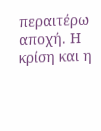περαιτέρω αποχή. Η κρίση και η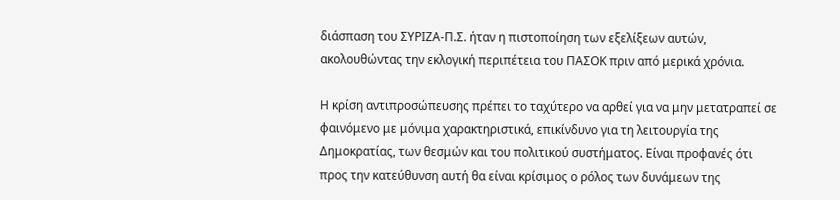διάσπαση του ΣΥΡΙΖΑ-Π.Σ. ήταν η πιστοποίηση των εξελίξεων αυτών, ακολουθώντας την εκλογική περιπέτεια του ΠΑΣΟΚ πριν από μερικά χρόνια.

Η κρίση αντιπροσώπευσης πρέπει το ταχύτερο να αρθεί για να μην μετατραπεί σε φαινόμενο με μόνιμα χαρακτηριστικά, επικίνδυνο για τη λειτουργία της Δημοκρατίας, των θεσμών και του πολιτικού συστήματος. Είναι προφανές ότι προς την κατεύθυνση αυτή θα είναι κρίσιμος ο ρόλος των δυνάμεων της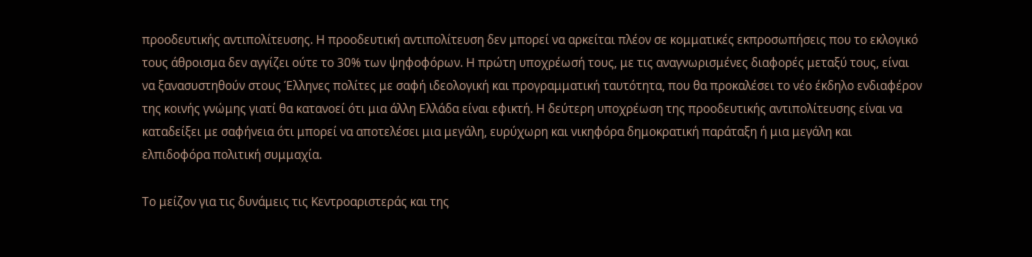προοδευτικής αντιπολίτευσης. Η προοδευτική αντιπολίτευση δεν μπορεί να αρκείται πλέον σε κομματικές εκπροσωπήσεις που το εκλογικό τους άθροισμα δεν αγγίζει ούτε το 30% των ψηφοφόρων. Η πρώτη υποχρέωσή τους, με τις αναγνωρισμένες διαφορές μεταξύ τους, είναι να ξανασυστηθούν στους Έλληνες πολίτες με σαφή ιδεολογική και προγραμματική ταυτότητα, που θα προκαλέσει το νέο έκδηλο ενδιαφέρον της κοινής γνώμης γιατί θα κατανοεί ότι μια άλλη Ελλάδα είναι εφικτή. Η δεύτερη υποχρέωση της προοδευτικής αντιπολίτευσης είναι να καταδείξει με σαφήνεια ότι μπορεί να αποτελέσει μια μεγάλη, ευρύχωρη και νικηφόρα δημοκρατική παράταξη ή μια μεγάλη και ελπιδοφόρα πολιτική συμμαχία.

Το μείζον για τις δυνάμεις τις Κεντροαριστεράς και της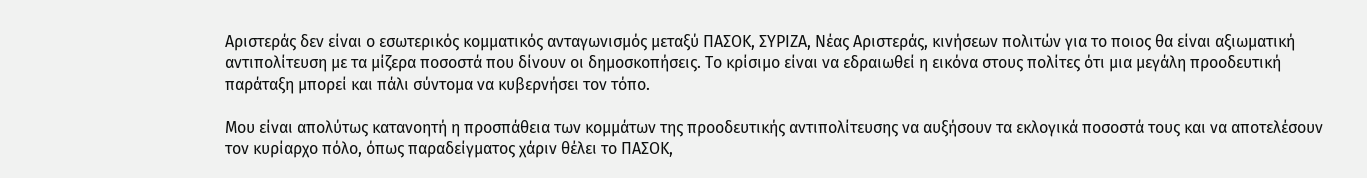Αριστεράς δεν είναι ο εσωτερικός κομματικός ανταγωνισμός μεταξύ ΠΑΣΟΚ, ΣΥΡΙΖΑ, Νέας Αριστεράς, κινήσεων πολιτών για το ποιος θα είναι αξιωματική αντιπολίτευση με τα μίζερα ποσοστά που δίνουν οι δημοσκοπήσεις. Το κρίσιμο είναι να εδραιωθεί η εικόνα στους πολίτες ότι μια μεγάλη προοδευτική παράταξη μπορεί και πάλι σύντομα να κυβερνήσει τον τόπο.

Μου είναι απολύτως κατανοητή η προσπάθεια των κομμάτων της προοδευτικής αντιπολίτευσης να αυξήσουν τα εκλογικά ποσοστά τους και να αποτελέσουν τον κυρίαρχο πόλο, όπως παραδείγματος χάριν θέλει το ΠΑΣΟΚ,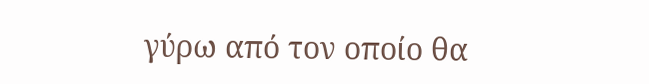γύρω από τον οποίο θα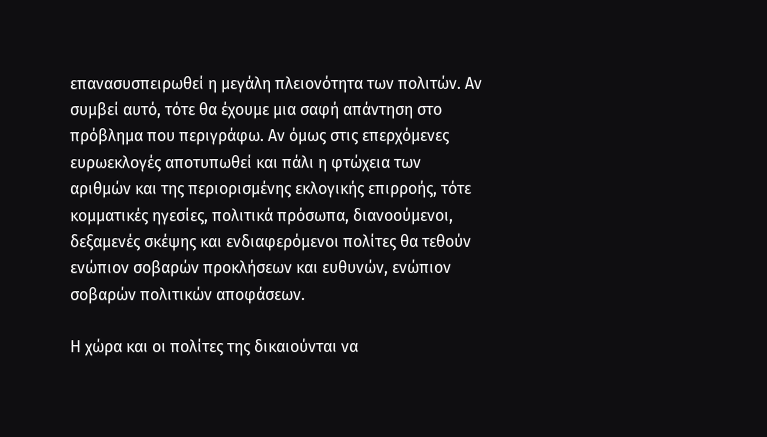επανασυσπειρωθεί η μεγάλη πλειονότητα των πολιτών. Αν συμβεί αυτό, τότε θα έχουμε μια σαφή απάντηση στο πρόβλημα που περιγράφω. Αν όμως στις επερχόμενες ευρωεκλογές αποτυπωθεί και πάλι η φτώχεια των αριθμών και της περιορισμένης εκλογικής επιρροής, τότε κομματικές ηγεσίες, πολιτικά πρόσωπα, διανοούμενοι, δεξαμενές σκέψης και ενδιαφερόμενοι πολίτες θα τεθούν ενώπιον σοβαρών προκλήσεων και ευθυνών, ενώπιον σοβαρών πολιτικών αποφάσεων.

Η χώρα και οι πολίτες της δικαιούνται να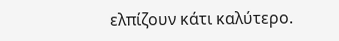ελπίζουν κάτι καλύτερο.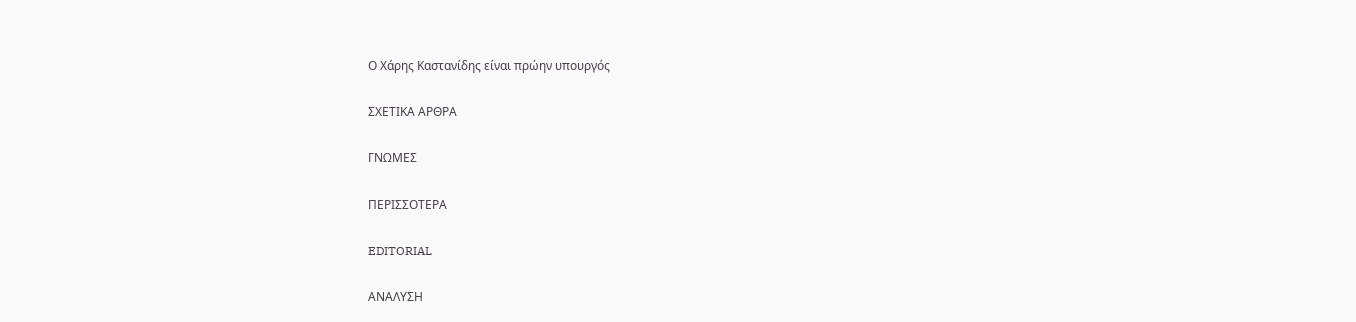Ο Χάρης Καστανίδης είναι πρώην υπουργός

ΣΧΕΤΙΚΑ ΑΡΘΡΑ

ΓΝΩΜΕΣ

ΠΕΡΙΣΣΟΤΕΡΑ

EDITORIAL

ΑΝΑΛΥΣΗ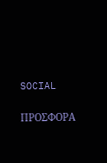SOCIAL

ΠΡΟΣΦΟΡΑ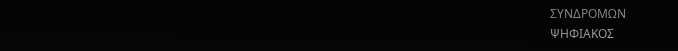ΣΥΝΔΡΟΜΩΝ
ΨΗΦΙΑΚΟΣ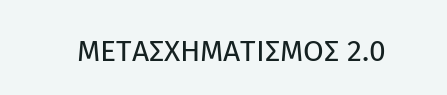ΜΕΤΑΣΧΗΜΑΤΙΣΜΟΣ 2.0